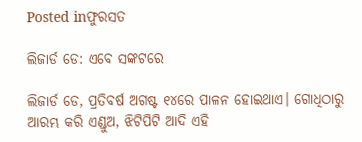Posted inଫୁରସତ

ଲିଜାର୍ଡ ଡେ: ଏବେ ସଙ୍କଟରେ

ଲିଜାର୍ଡ ଡେ, ପ୍ରତିବର୍ଷ ଅଗଷ୍ଟ ୧୪ରେ ପାଳନ ହୋଇଥାଏ। ଗୋଧିଠାରୁ ଆରମ୍ଭ କରି ଏଣ୍ଡୁଅ, ଝିଟିପିଟି ଆଦି ଏହି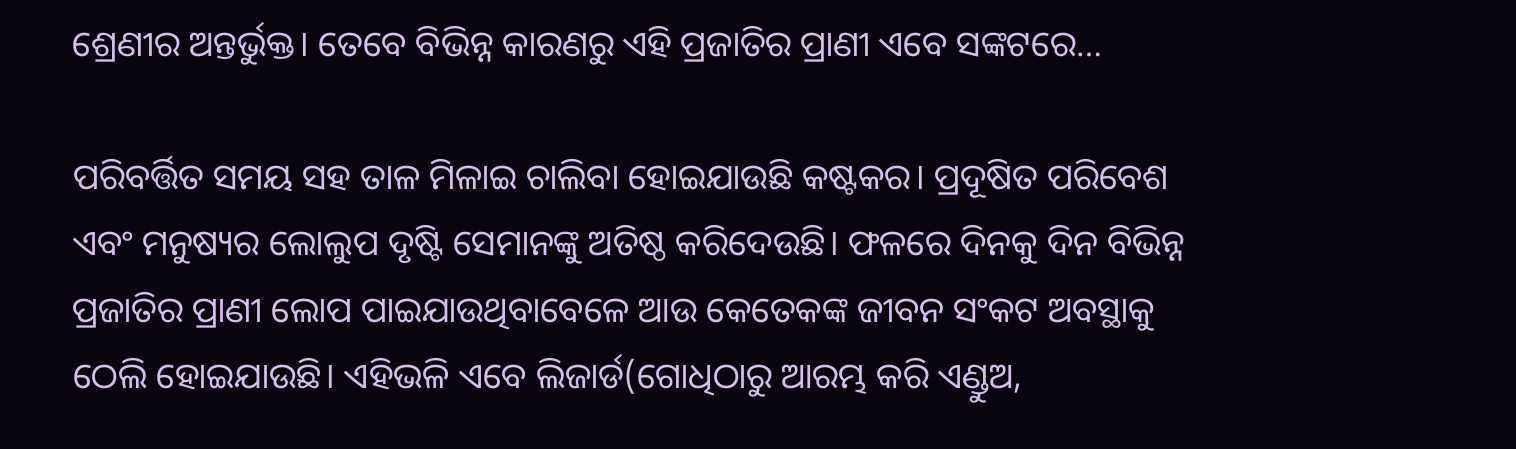ଶ୍ରେଣୀର ଅନ୍ତର୍ଭୁକ୍ତ। ତେବେ ବିଭିନ୍ନ କାରଣରୁ ଏହି ପ୍ରଜାତିର ପ୍ରାଣୀ ଏବେ ସଙ୍କଟରେ…

ପରିବର୍ତ୍ତିତ ସମୟ ସହ ତାଳ ମିଳାଇ ଚାଲିବା ହୋଇଯାଉଛି କଷ୍ଟକର। ପ୍ରଦୂଷିତ ପରିବେଶ ଏବଂ ମନୁଷ୍ୟର ଲୋଲୁପ ଦୃଷ୍ଟି ସେମାନଙ୍କୁ ଅତିଷ୍ଠ କରିଦେଉଛି। ଫଳରେ ଦିନକୁ ଦିନ ବିଭିନ୍ନ ପ୍ରଜାତିର ପ୍ରାଣୀ ଲୋପ ପାଇଯାଉଥିବାବେଳେ ଆଉ କେତେକଙ୍କ ଜୀବନ ସଂକଟ ଅବସ୍ଥାକୁ ଠେଲି ହୋଇଯାଉଛି। ଏହିଭଳି ଏବେ ଲିଜାର୍ଡ(ଗୋଧିଠାରୁ ଆରମ୍ଭ କରି ଏଣ୍ଡୁଅ,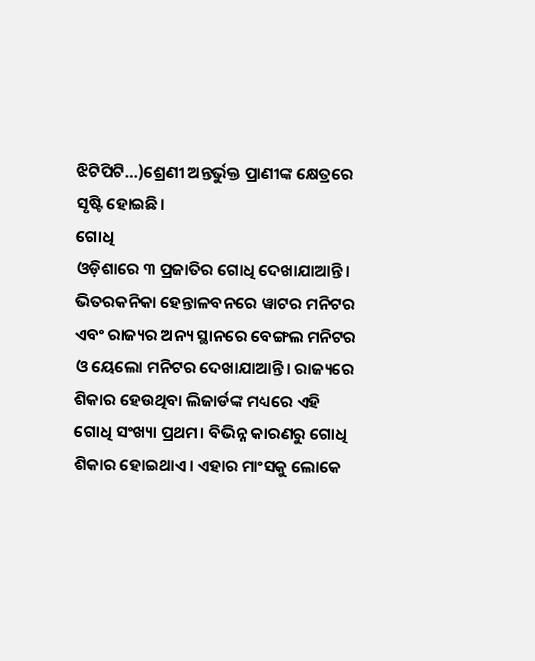ଝିଟିପିଟି…)ଶ୍ରେଣୀ ଅନ୍ତର୍ଭୁକ୍ତ ପ୍ରାଣୀଙ୍କ କ୍ଷେତ୍ରରେ ସୃଷ୍ଟି ହୋଇଛି।
ଗୋଧି
ଓଡ଼ିଶାରେ ୩ ପ୍ରଜାତିର ଗୋଧି ଦେଖାଯାଆନ୍ତି। ଭିତରକନିକା ହେନ୍ତାଳବନରେ ୱାଟର ମନିଟର ଏବଂ ରାଜ୍ୟର ଅନ୍ୟ ସ୍ଥାନରେ ବେଙ୍ଗଲ ମନିଟର ଓ ୟେଲୋ ମନିଟର ଦେଖାଯାଆନ୍ତି। ରାଜ୍ୟରେ ଶିକାର ହେଉଥିବା ଲିଜାର୍ଡଙ୍କ ମଧ୍ୟରେ ଏହି ଗୋଧି ସଂଖ୍ୟା ପ୍ରଥମ। ବିଭିନ୍ନ କାରଣରୁ ଗୋଧି ଶିକାର ହୋଇଥାଏ। ଏହାର ମାଂସକୁ ଲୋକେ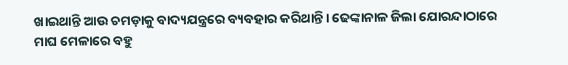ଖାଇଥାନ୍ତି ଆଉ ଚମଡ଼ାକୁ ବାଦ୍ୟଯନ୍ତ୍ରରେ ବ୍ୟବହାର କରିଥାନ୍ତି। ଢେଙ୍କାନାଳ ଜିଲା ଯୋରନ୍ଦାଠାରେ ମାଘ ମେଳାରେ ବହୁ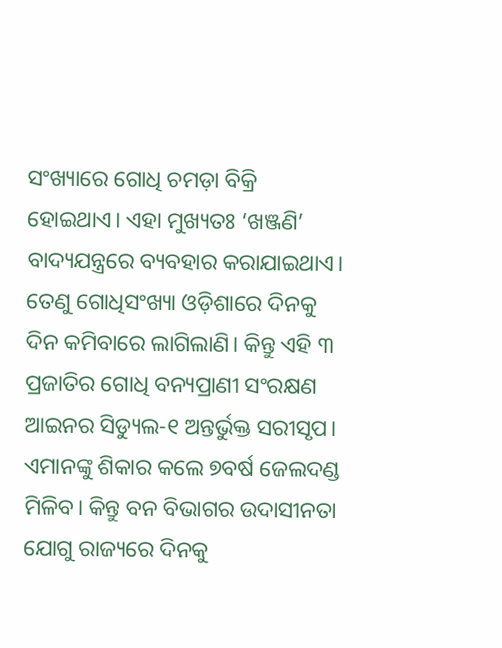ସଂଖ୍ୟାରେ ଗୋଧି ଚମଡ଼ା ବିକ୍ରି ହୋଇଥାଏ। ଏହା ମୁଖ୍ୟତଃ ‘ଖଞ୍ଜଣି’ ବାଦ୍ୟଯନ୍ତ୍ରରେ ବ୍ୟବହାର କରାଯାଇଥାଏ। ତେଣୁ ଗୋଧିସଂଖ୍ୟା ଓଡ଼ିଶାରେ ଦିନକୁ ଦିନ କମିବାରେ ଲାଗିଲାଣି। କିନ୍ତୁ ଏହି ୩ ପ୍ରଜାତିର ଗୋଧି ବନ୍ୟପ୍ରାଣୀ ସଂରକ୍ଷଣ ଆଇନର ସିଡ୍ୟୁଲ-୧ ଅନ୍ତର୍ଭୁକ୍ତ ସରୀସୃପ। ଏମାନଙ୍କୁ ଶିକାର କଲେ ୭ବର୍ଷ ଜେଲଦଣ୍ଡ ମିଳିବ। କିନ୍ତୁ ବନ ବିଭାଗର ଉଦାସୀନତା ଯୋଗୁ ରାଜ୍ୟରେ ଦିନକୁ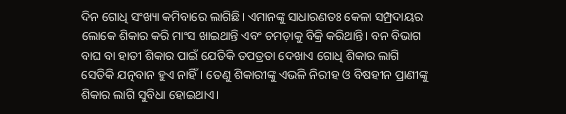ଦିନ ଗୋଧି ସଂଖ୍ୟା କମିବାରେ ଲାଗିଛି। ଏମାନଙ୍କୁ ସାଧାରଣତଃ କେଳା ସମ୍ପ୍ରଦାୟର ଲୋକେ ଶିକାର କରି ମାଂସ ଖାଇଥାନ୍ତି ଏବଂ ଚମଡ଼ାକୁ ବିକ୍ରି କରିଥାନ୍ତି। ବନ ବିଭାଗ ବାଘ ବା ହାତୀ ଶିକାର ପାଇଁ ଯେତିକି ତପତ୍ରତା ଦେଖାଏ ଗୋଧି ଶିକାର ଲାଗି ସେତିକି ଯତ୍ନବାନ ହୁଏ ନାହିଁ। ତେଣୁ ଶିକାରୀଙ୍କୁ ଏଭଳି ନିରୀହ ଓ ବିଷହୀନ ପ୍ରାଣୀଙ୍କୁ ଶିକାର ଲାଗି ସୁବିଧା ହୋଇଥାଏ।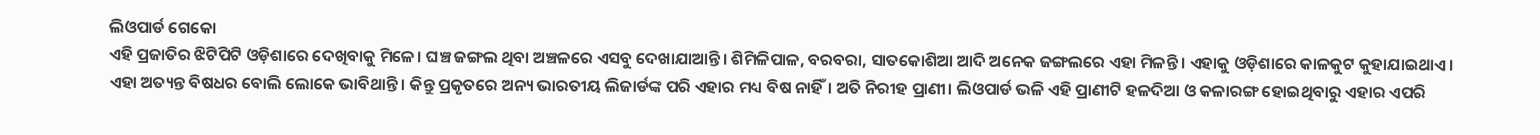ଲିଓପାର୍ଡ ଗେକୋ
ଏହି ପ୍ରଜାତିର ଝିଟିପିଟି ଓଡ଼ିଶାରେ ଦେଖିବାକୁ ମିଳେ। ଘଞ୍ଚ ଜଙ୍ଗଲ ଥିବା ଅଞ୍ଚଳରେ ଏସବୁ ଦେଖାଯାଆନ୍ତି। ଶିମିଳିପାଳ, ବରବରା, ସାତକୋଶିଆ ଆଦି ଅନେକ ଜଙ୍ଗଲରେ ଏହା ମିଳନ୍ତି। ଏହାକୁ ଓଡ଼ିଶାରେ କାଳକୁଟ କୁହାଯାଇଥାଏ। ଏହା ଅତ୍ୟନ୍ତ ବିଷଧର ବୋଲି ଲୋକେ ଭାବିଥାନ୍ତି। କିନ୍ତୁ ପ୍ରକୃତରେ ଅନ୍ୟ ଭାରତୀୟ ଲିଜାର୍ଡଙ୍କ ପରି ଏହାର ମଧ୍ୟ ବିଷ ନାହିଁ। ଅତି ନିରୀହ ପ୍ରାଣୀ। ଲିଓପାର୍ଡ ଭଳି ଏହି ପ୍ରାଣୀଟି ହଳଦିଆ ଓ କଳାରଙ୍ଗ ହୋଇଥିବାରୁ ଏହାର ଏପରି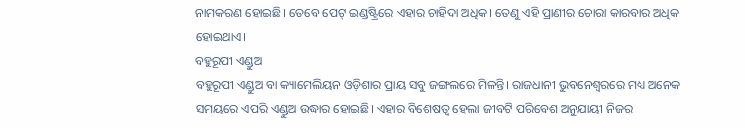ନାମକରଣ ହୋଇଛି। ତେବେ ପେଟ୍‌ ଇଣ୍ଡଷ୍ଟ୍ରିରେ ଏହାର ଚାହିଦା ଅଧିକ। ତେଣୁ ଏହି ପ୍ରାଣୀର ଚୋରା କାରବାର ଅଧିକ ହୋଇଥାଏ।
ବହୁରୂପୀ ଏଣ୍ଡୁଅ
ବହୁରୂପୀ ଏଣ୍ଡୁଅ ବା କ୍ୟାମେଲିୟନ ଓଡ଼ିଶାର ପ୍ରାୟ ସବୁ ଜଙ୍ଗଲରେ ମିଳନ୍ତି। ରାଜଧାନୀ ଭୁବନେଶ୍ୱରରେ ମଧ୍ୟ ଅନେକ ସମୟରେ ଏପରି ଏଣ୍ଡୁଅ ଉଦ୍ଧାର ହୋଇଛି। ଏହାର ବିଶେଷତ୍ୱ ହେଲା ଜୀବଟି ପରିବେଶ ଅନୁଯାୟୀ ନିଜର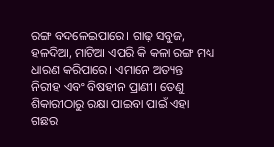ରଙ୍ଗ ବଦଳେଇପାରେ। ଗାଢ଼ ସବୁଜ, ହଳଦିଆ, ମାଟିଆ ଏପରି କି କଳା ରଙ୍ଗ ମଧ୍ୟ ଧାରଣ କରିପାରେ। ଏମାନେ ଅତ୍ୟନ୍ତ ନିରୀହ ଏବଂ ବିଷହୀନ ପ୍ରାଣୀ। ତେଣୁ ଶିକାରୀଠାରୁ ରକ୍ଷା ପାଇବା ପାଇଁ ଏହା ଗଛର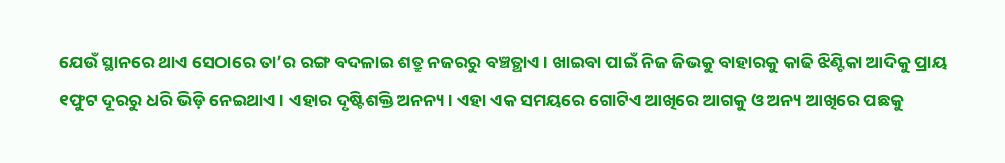ଯେଉଁ ସ୍ଥାନରେ ଥାଏ ସେଠାରେ ତା’ର ରଙ୍ଗ ବଦଳାଇ ଶତ୍ରୁ ନଜରରୁ ବଞ୍ଚତ୍ଥାଏ। ଖାଇବା ପାଇଁ ନିଜ ଜିଭକୁ ବାହାରକୁ କାଢି ଝିଣ୍ଟିକା ଆଦିକୁ ପ୍ରାୟ ୧ଫୁଟ ଦୂରରୁ ଧରି ଭିଡ଼ି ନେଇଥାଏ। ଏହାର ଦୃଷ୍ଟିଶକ୍ତି ଅନନ୍ୟ। ଏହା ଏକ ସମୟରେ ଗୋଟିଏ ଆଖିରେ ଆଗକୁ ଓ ଅନ୍ୟ ଆଖିରେ ପଛକୁ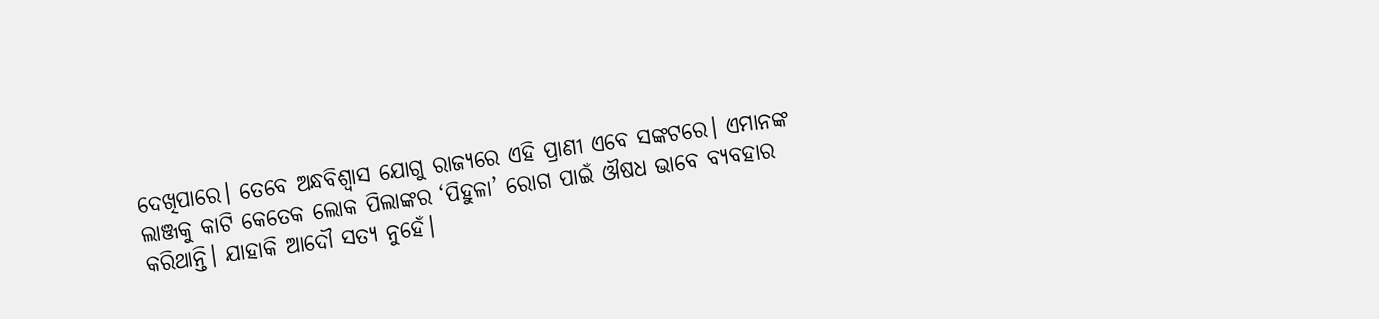ଦେଖିପାରେ। ତେବେ ଅନ୍ଧବିଶ୍ୱାସ ଯୋଗୁ ରାଜ୍ୟରେ ଏହି ପ୍ରାଣୀ ଏବେ ସଙ୍କଟରେ। ଏମାନଙ୍କ ଲାଞ୍ଜକୁ କାଟି କେତେକ ଲୋକ ପିଲାଙ୍କର ‘ପିହୁଳା’ ରୋଗ ପାଇଁ ଔଷଧ ଭାବେ ବ୍ୟବହାର କରିଥାନ୍ତି। ଯାହାକି ଆଦୌ ସତ୍ୟ ନୁହେଁ।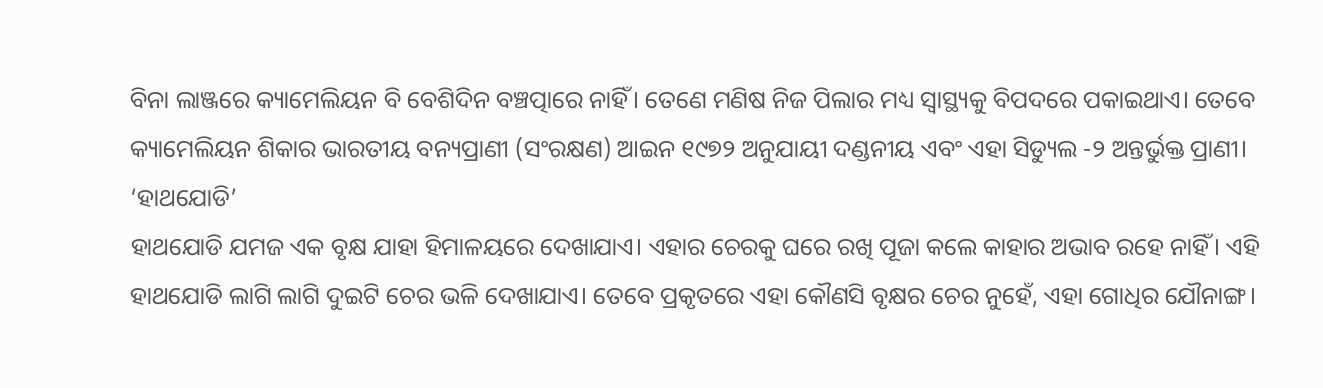ବିନା ଲାଞ୍ଜରେ କ୍ୟାମେଲିୟନ ବି ବେଶିଦିନ ବଞ୍ଚତ୍ପାରେ ନାହିଁ। ତେଣେ ମଣିଷ ନିଜ ପିଲାର ମଧ୍ୟ ସ୍ବାସ୍ଥ୍ୟକୁ ବିପଦରେ ପକାଇଥାଏ। ତେବେ କ୍ୟାମେଲିୟନ ଶିକାର ଭାରତୀୟ ବନ୍ୟପ୍ରାଣୀ (ସଂରକ୍ଷଣ) ଆଇନ ୧୯୭୨ ଅନୁଯାୟୀ ଦଣ୍ଡନୀୟ ଏବଂ ଏହା ସିଡ୍ୟୁଲ -୨ ଅନ୍ତର୍ଭୁକ୍ତ ପ୍ରାଣୀ।
‘ହାଥଯୋଡି’
ହାଥଯୋଡି ଯମଜ ଏକ ବୃକ୍ଷ ଯାହା ହିମାଳୟରେ ଦେଖାଯାଏ। ଏହାର ଚେରକୁ ଘରେ ରଖି ପୂଜା କଲେ କାହାର ଅଭାବ ରହେ ନାହିଁ। ଏହି ହାଥଯୋଡି ଲାଗି ଲାଗି ଦୁଇଟି ଚେର ଭଳି ଦେଖାଯାଏ। ତେବେ ପ୍ରକୃତରେ ଏହା କୌଣସି ବୃକ୍ଷର ଚେର ନୁହେଁ, ଏହା ଗୋଧିର ଯୌନାଙ୍ଗ।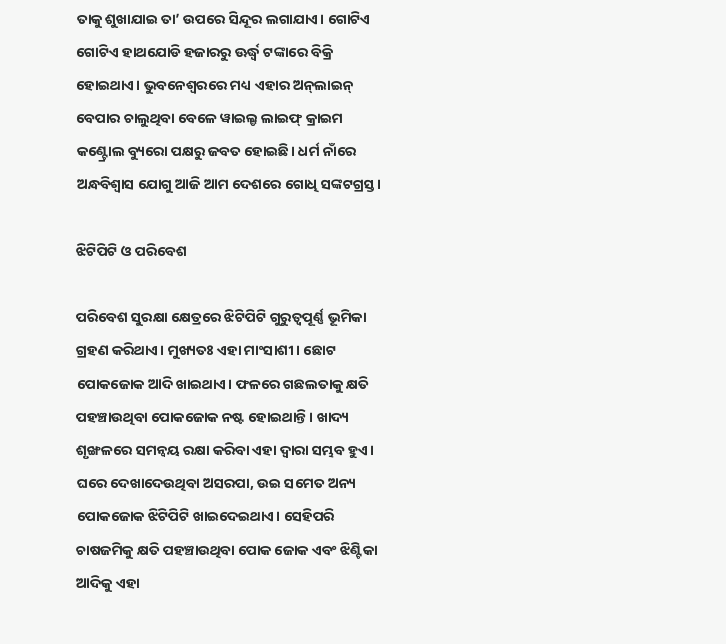ତାକୁ ଶୁଖାଯାଇ ତା’ ଉପରେ ସିନ୍ଦୂର ଲଗାଯାଏ। ଗୋଟିଏ ଗୋଟିଏ ହାଥଯୋଡି ହଜାରରୁ ଊର୍ଦ୍ଧ୍ୱ ଟଙ୍କାରେ ବିକ୍ରି ହୋଇଥାଏ। ଭୁବନେଶ୍ୱରରେ ମଧ୍ୟ ଏହାର ଅନ୍‌ଲାଇନ୍‌ ବେପାର ଚାଲୁଥିବା ବେଳେ ୱାଇଲ୍ଡ ଲାଇଫ୍‌ କ୍ରାଇମ କଣ୍ଟ୍ରୋଲ ବ୍ୟୁରୋ ପକ୍ଷରୁ ଜବତ ହୋଇଛି। ଧର୍ମ ନାଁରେ ଅନ୍ଧବିଶ୍ୱାସ ଯୋଗୁ ଆଜି ଆମ ଦେଶରେ ଗୋଧି ସଙ୍କଟଗ୍ରସ୍ତ।

ଝିଟିପିଟି ଓ ପରିବେଶ

ପରିବେଶ ସୁରକ୍ଷା କ୍ଷେତ୍ରରେ ଝିଟିପିଟି ଗୁରୁତ୍ୱପୂର୍ଣ୍ଣ ଭୂମିକା ଗ୍ରହଣ କରିଥାଏ। ମୁଖ୍ୟତଃ ଏହା ମାଂସାଶୀ। ଛୋଟ ପୋକଜୋକ ଆଦି ଖାଇଥାଏ। ଫଳରେ ଗଛଲତାକୁ କ୍ଷତି ପହଞ୍ଚାଉଥିବା ପୋକଜୋକ ନଷ୍ଟ ହୋଇଥାନ୍ତି। ଖାଦ୍ୟ ଶୃଙ୍ଖଳରେ ସମନ୍ବୟ ରକ୍ଷା କରିବା ଏହା ଦ୍ୱାରା ସମ୍ଭବ ହୁଏ। ଘରେ ଦେଖାଦେଉଥିବା ଅସରପା, ଉଇ ସମେତ ଅନ୍ୟ ପୋକଜୋକ ଝିଟିପିଟି ଖାଇଦେଇଥାଏ। ସେହିପରି ଚାଷଜମିକୁ କ୍ଷତି ପହଞ୍ଚାଉଥିବା ପୋକ ଜୋକ ଏବଂ ଝିଣ୍ଟିକା ଆଦିକୁ ଏହା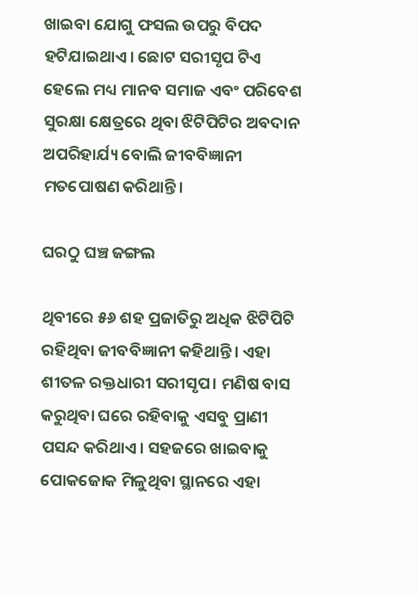ଖାଇବା ଯୋଗୁ ଫସଲ ଉପରୁ ବିପଦ ହଟିଯାଇଥାଏ। ଛୋଟ ସରୀସୃପ ଟିଏ ହେଲେ ମଧ୍ୟ ମାନବ ସମାଜ ଏବଂ ପରିବେଶ ସୁରକ୍ଷା କ୍ଷେତ୍ରରେ ଥିବା ଝିଟିପିଟିର ଅବଦାନ ଅପରିହାର୍ଯ୍ୟ ବୋଲି ଜୀବବିଜ୍ଞାନୀ ମତପୋଷଣ କରିଥାନ୍ତି।

ଘରଠୁ ଘଞ୍ଚ ଜଙ୍ଗଲ

ଥିବୀରେ ୫୬ ଶହ ପ୍ରଜାତିରୁ ଅଧିକ ଝିଟିପିଟି ରହିଥିବା ଜୀବବିଜ୍ଞାନୀ କହିଥାନ୍ତି। ଏହା ଶୀତଳ ରକ୍ତଧାରୀ ସରୀସୃପ। ମଣିଷ ବାସ କରୁଥିବା ଘରେ ରହିବାକୁ ଏସବୁ ପ୍ରାଣୀ ପସନ୍ଦ କରିଥାଏ। ସହଜରେ ଖାଇବାକୁ ପୋକଜୋକ ମିଳୁଥିବା ସ୍ଥାନରେ ଏହା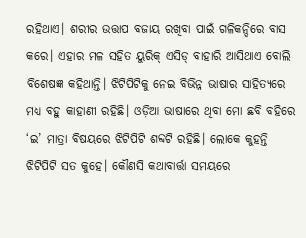ରହିଥାଏ। ଶରୀର ଉତ୍ତାପ ବଜାୟ ରଖିବା ପାଇଁ ଗଳିକନ୍ଦିରେ ବାସ କରେ। ଏହାର ମଳ ସହିତ ୟୁରିକ୍‌ ଏସିଡ୍‌ ବାହାରି ଆସିଥାଏ ବୋଲି ବିଶେଷଜ୍ଞ କହିଥାନ୍ତି। ଝିଟିପିଟିକୁ ନେଇ ବିଭିନ୍ନ ଭାଷାର ସାହିତ୍ୟରେ ମଧ୍ୟ ବହୁ କାହାଣୀ ରହିଛି। ଓଡ଼ିଆ ଭାଷାରେ ଥିବା ମୋ ଛବି ବହିରେ ‘ଇ’ ମାତ୍ରା ବିଷୟରେ ଝିଟିପିଟି ଶବ୍ଦଟି ରହିଛି। ଲୋକେ କୁହନ୍ତି ଝିଟିପିଟି ସତ କୁହେ। କୌଣସି କଥାବାର୍ତ୍ତା ସମୟରେ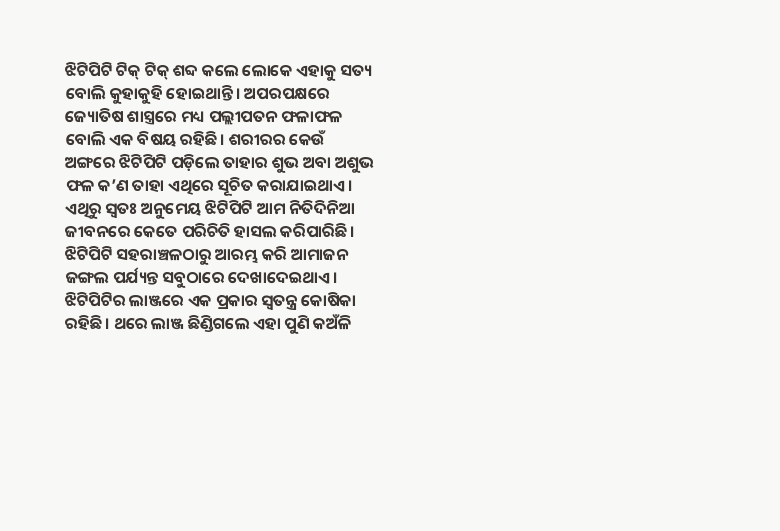ଝିଟିପିଟି ଟିକ୍‌ ଟିକ୍‌ ଶବ୍ଦ କଲେ ଲୋକେ ଏହାକୁ ସତ୍ୟ ବୋଲି କୁହାକୁହି ହୋଇଥାନ୍ତି। ଅପରପକ୍ଷରେ ଜ୍ୟୋତିଷ ଶାସ୍ତ୍ରରେ ମଧ୍ୟ ପଲ୍ଲୀପତନ ଫଳାଫଳ ବୋଲି ଏକ ବିଷୟ ରହିଛି। ଶରୀରର କେଉଁ ଅଙ୍ଗରେ ଝିଟିପିଟି ପଡ଼ିଲେ ତାହାର ଶୁଭ ଅବା ଅଶୁଭ ଫଳ କ’ଣ ତାହା ଏଥିରେ ସୂଚିତ କରାଯାଇଥାଏ। ଏଥିରୁ ସ୍ବତଃ ଅନୁମେୟ ଝିଟିପିଟି ଆମ ନିତିଦିନିଆ ଜୀବନରେ କେତେ ପରିଚିତି ହାସଲ କରିପାରିଛି।
ଝିଟିପିଟି ସହରାଞ୍ଚଳଠାରୁ ଆରମ୍ଭ କରି ଆମାଜନ ଜଙ୍ଗଲ ପର୍ଯ୍ୟନ୍ତ ସବୁଠାରେ ଦେଖାଦେଇଥାଏ। ଝିଟିପିଟିର ଲାଞ୍ଜରେ ଏକ ପ୍ରକାର ସ୍ବତନ୍ତ୍ର କୋଷିକା ରହିଛି। ଥରେ ଲାଞ୍ଜ ଛିଣ୍ଡିଗଲେ ଏହା ପୁଣି କଅଁଳି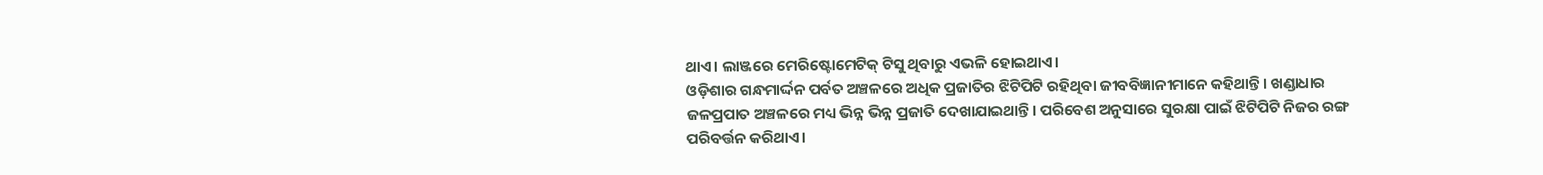ଥାଏ। ଲାଞ୍ଜରେ ମେରିଷ୍ଟୋମେଟିକ୍‌ ଟିସୁ ଥିବାରୁ ଏଭଳି ହୋଇଥାଏ।
ଓଡ଼ିଶାର ଗନ୍ଧମାର୍ଦ୍ଦନ ପର୍ବତ ଅଞ୍ଚଳରେ ଅଧିକ ପ୍ରଜାତିର ଝିଟିପିଟି ରହିଥିବା ଜୀବବିଜ୍ଞାନୀମାନେ କହିଥାନ୍ତି। ଖଣ୍ଡାଧାର ଜଳପ୍ରପାତ ଅଞ୍ଚଳରେ ମଧ୍ୟ ଭିନ୍ନ ଭିନ୍ନ ପ୍ରଜାତି ଦେଖାଯାଇଥାନ୍ତି। ପରିବେଶ ଅନୁସାରେ ସୁରକ୍ଷା ପାଇଁ ଝିଟିପିଟି ନିଜର ରଙ୍ଗ ପରିବର୍ତ୍ତନ କରିଥାଏ।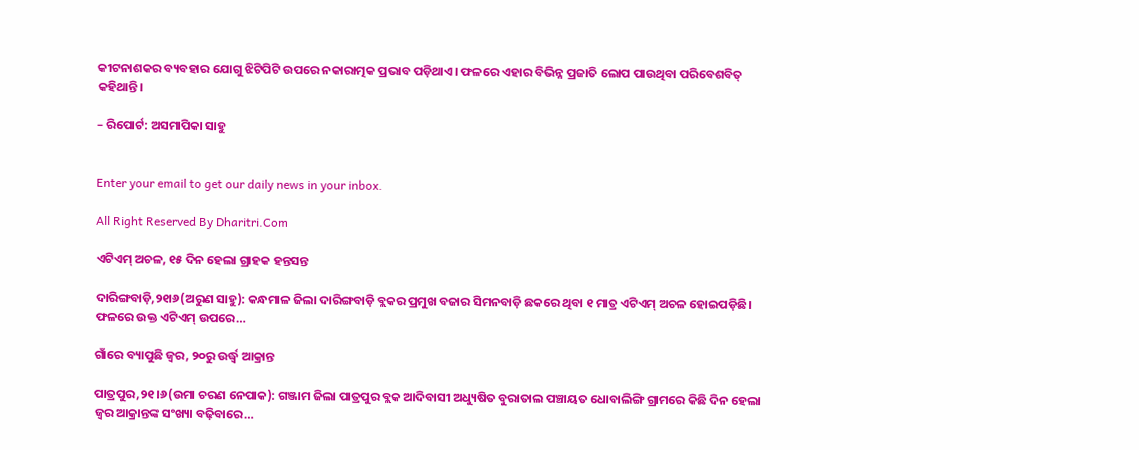କୀଟନାଶକର ବ୍ୟବହାର ଯୋଗୁ ଝିଟିପିଟି ଉପରେ ନକାରାତ୍ମକ ପ୍ରଭାବ ପଡ଼ିଥାଏ। ଫଳରେ ଏହାର ବିଭିନ୍ନ ପ୍ରଜାତି ଲୋପ ପାଉଥିବା ପରିବେଶବିତ୍‌ କହିଥାନ୍ତି।

– ରିପୋର୍ଟ: ଅସମାପିକା ସାହୁ


Enter your email to get our daily news in your inbox.

All Right Reserved By Dharitri.Com

ଏଟିଏମ୍‌ ଅଚଳ, ୧୫ ଦିନ ହେଲା ଗ୍ରାହକ ହନ୍ତସନ୍ତ

ଦାରିଙ୍ଗବାଡ଼ି,୨୧ା୬(ଅରୁଣ ସାହୁ): କନ୍ଧମାଳ ଜିଲା ଦାରିଙ୍ଗବାଡ଼ି ବ୍ଲକର ପ୍ରମୁଖ ବଜାର ସିମନବାଡ଼ି ଛକରେ ଥିବା ୧ ମାତ୍ର ଏଟିଏମ୍‌ ଅଚଳ ହୋଇପଡ଼ିଛି। ଫଳରେ ଉକ୍ତ ଏଟିଏମ୍‌ ଉପରେ…

ଗାଁରେ ବ୍ୟାପୁଛି ଜ୍ୱର, ୨୦ରୁ ଉର୍ଦ୍ଧ୍ୱ ଆକ୍ରାନ୍ତ

ପାତ୍ରପୁର,୨୧।୬(ଉମା ଚରଣ ନେପାକ): ଗଞ୍ଜାମ ଜିଲା ପାତ୍ରପୁର ବ୍ଲକ ଆଦିବାସୀ ଅଧ୍ୟୁଷିତ ବୁରାତାଲ ପଞ୍ଚାୟତ ଧୋବାଲିଙ୍ଗି ଗ୍ରାମରେ କିଛି ଦିନ ହେଲା ଜ୍ୱର ଆକ୍ରାନ୍ତଙ୍କ ସଂଖ୍ୟା ବଢ଼ିବାରେ…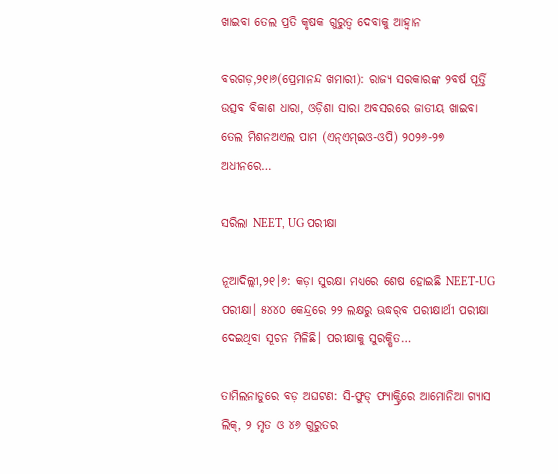ଖାଇବା ତେଲ ପ୍ରତି କୃଷକ ଗୁରୁତ୍ୱ ଦେବାକୁ ଆହ୍ବାନ

ବରଗଡ଼,୨୧ା୬(ପ୍ରେମାନନ୍ଦ ଖମାରୀ): ରାଜ୍ୟ ସରକାରଙ୍କ ୨ବର୍ଷ ପୂର୍ତ୍ତି ଉତ୍ସବ ବିକାଶ ଧାରା, ଓଡ଼ିଶା ସାରା ଅବସରରେ ଜାତୀୟ ଖାଇବା ତେଲ ମିଶନଅଏଲ ପାମ (ଏନ୍‌ଏମ୍‌ଇଓ-ଓପି) ୨୦୨୬-୨୭ ଅଧୀନରେ…

ସରିଲା NEET, UG ପରୀକ୍ଷା

ନୂଆଦିଲ୍ଲୀ,୨୧।୬: କଡ଼ା ସୁରକ୍ଷା ମଧ୍ୟରେ ଶେଷ ହୋଇଛି NEET-UG ପରୀକ୍ଷା। ୫୪୪୦ କେନ୍ଦ୍ରରେ ୨୨ ଲକ୍ଷରୁ ଊଦ୍ଧର୍‌ବ ପରୀକ୍ଷାର୍ଥୀ ପରୀକ୍ଷା ଦେଇଥିବା ସୂଚନ ମିଳିଛି। ପରୀକ୍ଷାକୁ ସୁରକ୍ଷିତ…

ତାମିଲନାଡୁରେ ବଡ଼ ଅଘଟଣ: ସି-ଫୁଡ୍ ଫ୍ୟାକ୍ଟ୍ରିରେ ଆମୋନିଆ ଗ୍ୟାସ ଲିକ୍, ୨ ମୃତ ଓ ୪୬ ଗୁରୁତର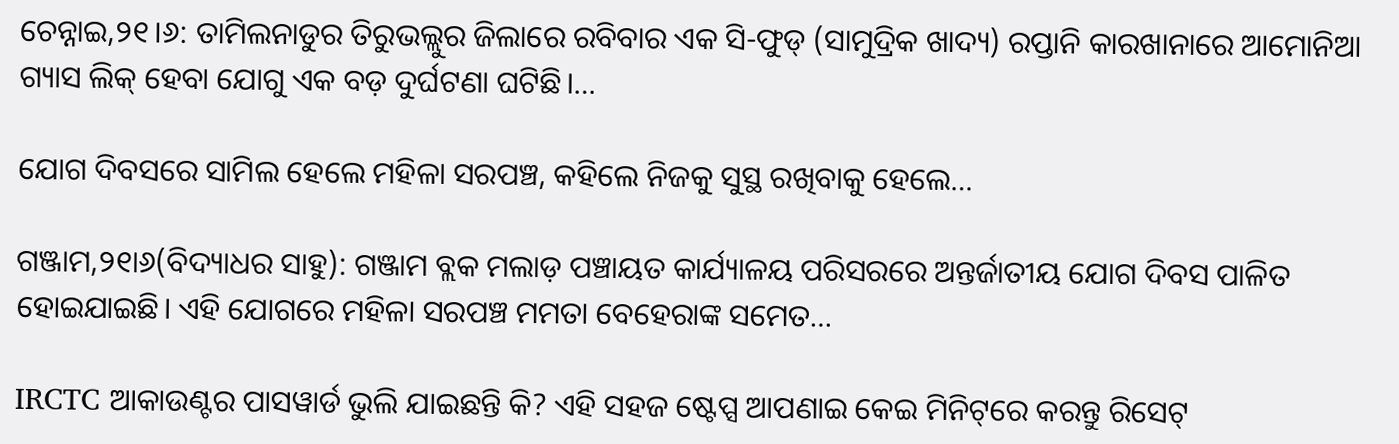ଚେନ୍ନାଇ,୨୧।୬: ତାମିଲନାଡୁର ତିରୁଭଲ୍ଲୁର ଜିଲାରେ ରବିବାର ଏକ ସି-ଫୁଡ୍ (ସାମୁଦ୍ରିକ ଖାଦ୍ୟ) ରପ୍ତାନି କାରଖାନାରେ ଆମୋନିଆ ଗ୍ୟାସ ଲିକ୍ ହେବା ଯୋଗୁ ଏକ ବଡ଼ ଦୁର୍ଘଟଣା ଘଟିଛି।…

ଯୋଗ ଦିବସରେ ସାମିଲ ହେଲେ ମହିଳା ସରପଞ୍ଚ, କହିଲେ ନିଜକୁ ସୁସ୍ଥ ରଖିବାକୁ ହେଲେ…

ଗଞ୍ଜାମ,୨୧ା୬(ବିଦ୍ୟାଧର ସାହୁ): ଗଞ୍ଜାମ ବ୍ଲକ ମଲାଡ଼ ପଞ୍ଚାୟତ କାର୍ଯ୍ୟାଳୟ ପରିସରରେ ଅନ୍ତର୍ଜାତୀୟ ଯୋଗ ଦିବସ ପାଳିତ ହୋଇଯାଇଛି। ଏହି ଯୋଗରେ ମହିଳା ସରପଞ୍ଚ ମମତା ବେହେରାଙ୍କ ସମେତ…

IRCTC ଆକାଉଣ୍ଟର ପାସୱାର୍ଡ ଭୁଲି ଯାଇଛନ୍ତି କି? ଏହି ସହଜ ଷ୍ଟେପ୍ସ ଆପଣାଇ କେଇ ମିନିଟ୍‌ରେ କରନ୍ତୁ ରିସେଟ୍‌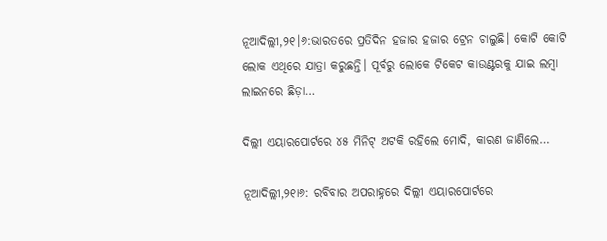ନୂଆଦିଲ୍ଲୀ,୨୧।୬:ଭାରତରେ ପ୍ରତିଦିନ ହଜାର ହଜାର ଟ୍ରେନ ଚାଲୁଛି। କୋଟି କୋଟି ଲୋକ ଏଥିରେ ଯାତ୍ରା କରୁଛନ୍ତି। ପୂର୍ବରୁ ଲୋକେ ଟିକେଟ କାଉଣ୍ଟରକୁ ଯାଇ ଲମ୍ବା ଲାଇନରେ ଛିଡ଼ା…

ଦିଲ୍ଲୀ ଏୟାରପୋର୍ଟରେ ୪୫ ମିନିଟ୍‌ ଅଟକି ରହିଲେ ମୋଦି, କାରଣ ଜାଣିଲେ…

ନୂଆଦିଲ୍ଲୀ,୨୧ା୬: ରବିବାର ଅପରାହ୍ନରେ ଦିଲ୍ଲୀ ଏୟାରପୋର୍ଟରେ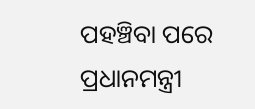ପହଞ୍ଚିବା ପରେ ପ୍ରଧାନମନ୍ତ୍ରୀ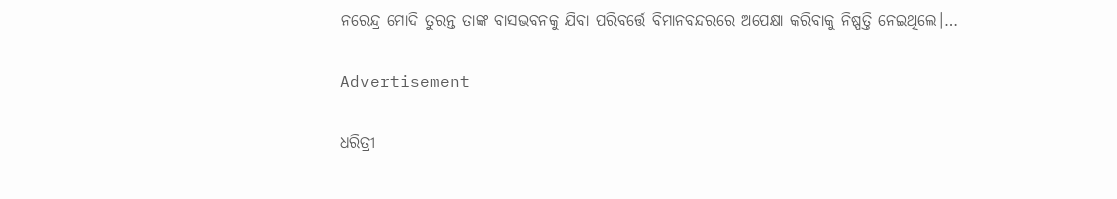ନରେନ୍ଦ୍ର ମୋଦି ତୁରନ୍ତ ତାଙ୍କ ବାସଭବନକୁ ଯିବା ପରିବର୍ତ୍ତେ ବିମାନବନ୍ଦରରେ ଅପେକ୍ଷା କରିବାକୁ ନିଷ୍ପତ୍ତି ନେଇଥିଲେ।…

Advertisement

ଧରିତ୍ରୀ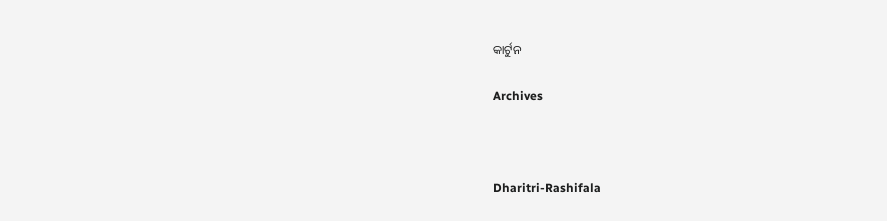କାର୍ଟୁନ

Archives



Dharitri-Rashifala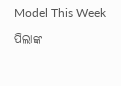Model This Week

ପିଲାଙ୍କ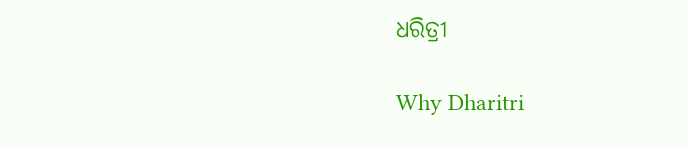ଧରିତ୍ରୀ

Why Dharitri